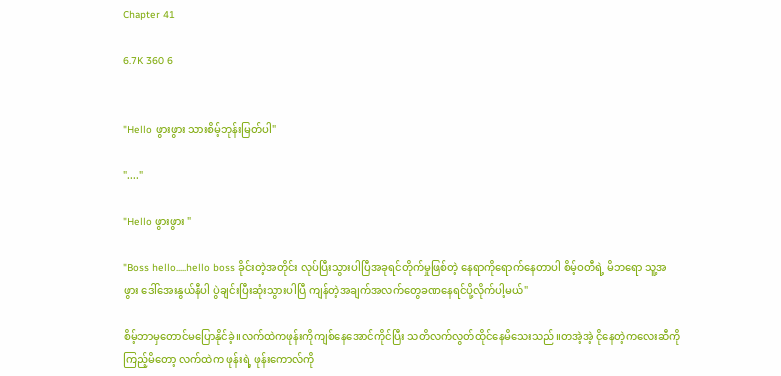Chapter 41

6.7K 360 6


"Hello ဖွားဖွား သားစိမ့်ဘုန်းမြတ်ပါ"

"...."

"Hello ဖွားဖွား "

"Boss hello.....hello boss ခိုင်းတဲ့အတိုင်း လုပ်ပြီးသွားပါပြီအခုရင်တိုက်မှုဖြစ်တဲ့ နေရာကိုရောက်နေတာပါ စိမ့်ဝတီရဲ့ မိဘရော သူ့အဖွား ဒေါ်အေးနွယ်နီပါ ပွဲချင်းပြီးဆုံးသွားပါပြီ ကျန်တဲ့အချက်အလက်တွေခဏနေရင်ပို့လိုက်ပါ့မယ်"

စိမ့်ဘာမှတောင်မပြောနိုင်ခဲ့။လက်ထဲကဖုန်းကိုကျစ်နေအောင်ကိုင်ပြီး သတိလက်လွတ်ထိုင်နေမိသေးသည်။တအဲ့အဲ့ ငိုနေတဲ့ကလေးဆီကိုကြည့်မိတော့ လက်ထဲက ဖုန်းရဲ့ ဖုန်းကောလ်ကို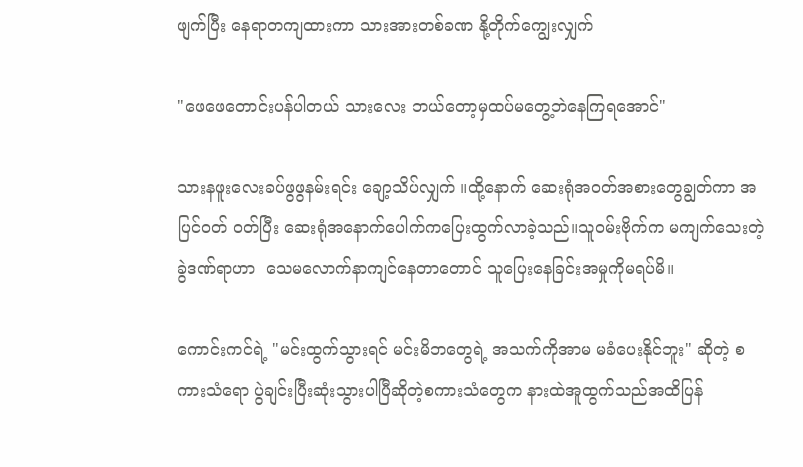ဖျက်ပြီး နေရာတကျထားကာ သားအားတစ်ခဏ နို့တိုက်ကျွေးလျှက်

"ဖေဖေတောင်းပန်ပါတယ် သားလေး ဘယ်တော့မှထပ်မတွေ့ဘဲနေကြရအောင်"

သားနဖူးလေးခပ်ဖွဖွနမ်းရင်း ချော့သိပ်လျှက် ။ထို့နောက် ဆေးရုံအဝတ်အစားတွေချွတ်ကာ အပြင်ဝတ် ဝတ်ပြီး ဆေးရုံအနောက်ပေါက်ကပြေးထွက်လာခဲ့သည်။သူဝမ်းဗိုက်က မကျက်သေးတဲ့ ခွဲဒဏ်ရာဟာ  သေမလောက်နာကျင်နေတာတောင် သူပြေးနေခြင်းအမှုကိုမရပ်မိ။

ကောင်းကင်ရဲ့ "မင်းထွက်သွားရင် မင်းမိဘတွေရဲ့ အသက်ကိုအာမ မခံပေးနိုင်ဘူး" ဆိုတဲ့ စကားသံရော ပွဲချင်းပြီးဆုံးသွားပါပြီဆိုတဲ့စကားသံတွေက နားထဲအူထွက်သည်အထိပြန်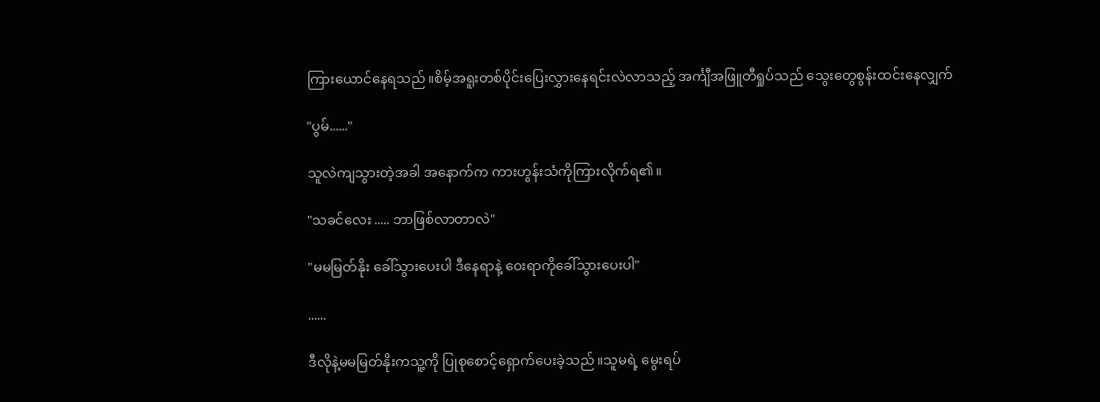ကြားယောင်နေရသည်။စိမ့်အရူးတစ်ပိုင်းပြေးလွှားနေရင်းလဲလာသည့် အင်္ကျီအဖြူတီရှုပ်သည် သွေးတွေစွန်းထင်းနေလျှက်

"ပွမ်......"

သူလဲကျသွားတဲ့အခါ အနောက်က ကားဟွန်းသံကိုကြားလိုက်ရ၏။

"သခင်လေး ..... ဘာဖြစ်လာတာလဲ"

"မမမြတ်နိုး ခေါ်သွားပေးပါ ဒီနေရာနဲ့ ဝေးရာကိုခေါ်သွားပေးပါ"

......

ဒီလိုနဲ့မမမြတ်နိုးကသူ့ကို ပြုစုစောင့်ရှောက်ပေးခဲ့သည်။သူမရဲ့ မွေးရပ်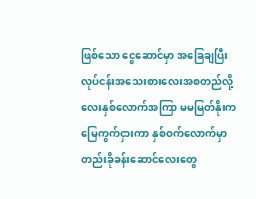ဖြစ်သော ငွေဆောင်မှာ အခြေချပြီး လုပ်ငန်းအသေးစားလေးအစတည်လို့ လေးနှစ်လောက်အကြာ မမမြတ်နိုးက မြေကွက်ငှားကာ နှစ်ဝက်လောက်မှာ တည်းခိုခန်းဆောင်လေးတွေ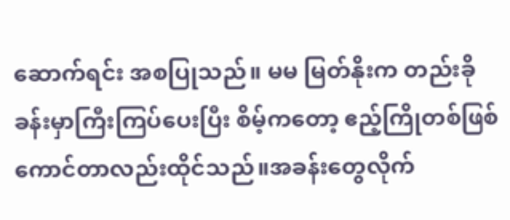ဆောက်ရင်း အစပြုသည်။ မမ မြတ်နိုးက တည်းခိုခန်းမှာကြီးကြပ်ပေးပြီး စိမ့်ကတော့ ဧည့်ကြိုတစ်ဖြစ် ကောင်တာလည်းထိုင်သည်။အခန်းတွေလိုက်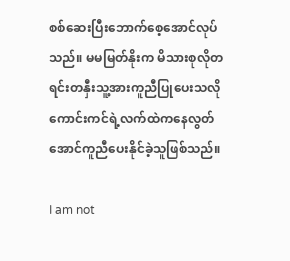စစ်ဆေးပြီးဘောက်စေ့အောင်လုပ်သည်။ မမမြတ်နိုးက မိသားစုလိုတရင်းတနှီးသူ့အားကူညီပြုပေးသလို ကောင်းကင်ရဲ့လက်ထဲကနေလွတ်အောင်ကူညီပေးနိုင်ခဲ့သူဖြစ်သည်။

I am not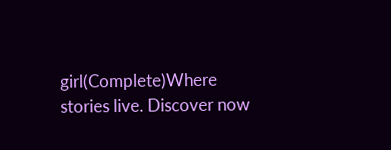girl(Complete)Where stories live. Discover now